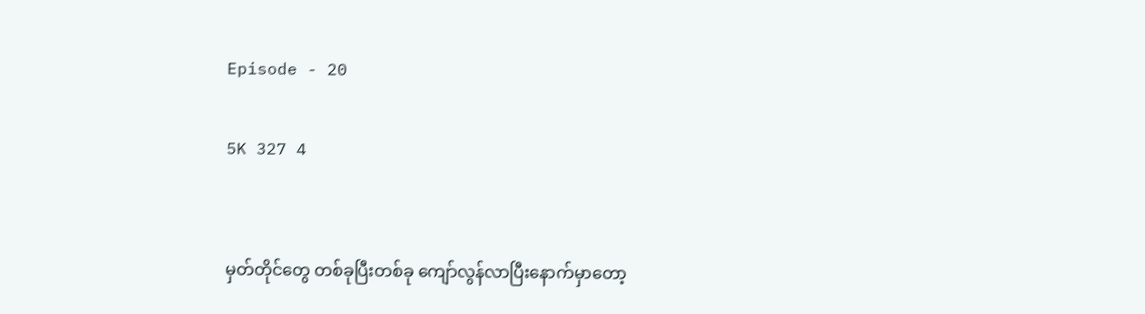Episode - 20

5K 327 4


မှတ်တိုင်တွေ တစ်ခုပြီးတစ်ခု ကျော်လွန်လာပြီးနောက်မှာတော့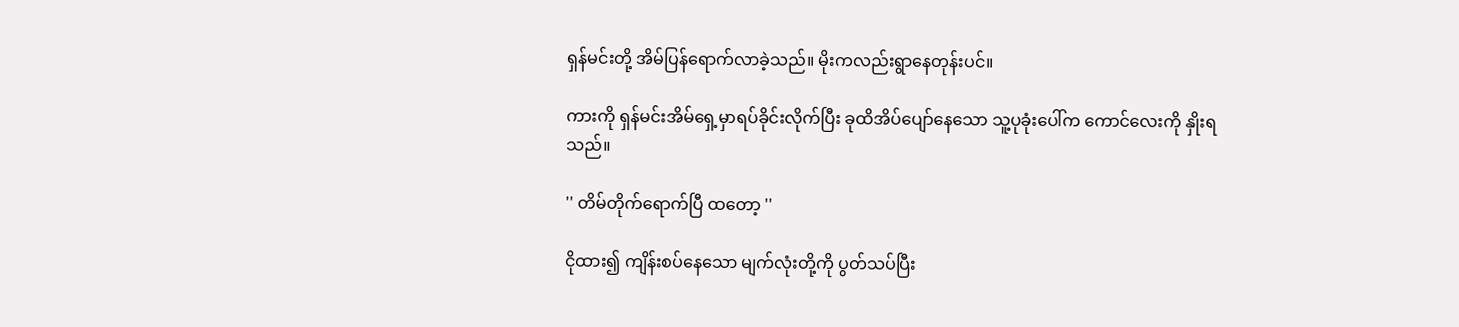ရှန်မင်းတို့ အိမ်ပြန်ရောက်လာခဲ့သည်။ မိုးကလည်းရွာနေတုန်းပင်။

ကားကို ရှန်မင်းအိမ်ရှေ့မှာရပ်ခိုင်းလိုက်ပြီး ခုထိအိပ်ပျော်နေသော သူ့ပုခုံးပေါ်က ကောင်လေးကို နှိုးရသည်။

'' တိမ်တိုက်ရောက်ပြီ ထတော့ ''

ငိုထား၍ ကျိန်းစပ်နေသော မျက်လုံးတို့ကို ပွတ်သပ်ပြီး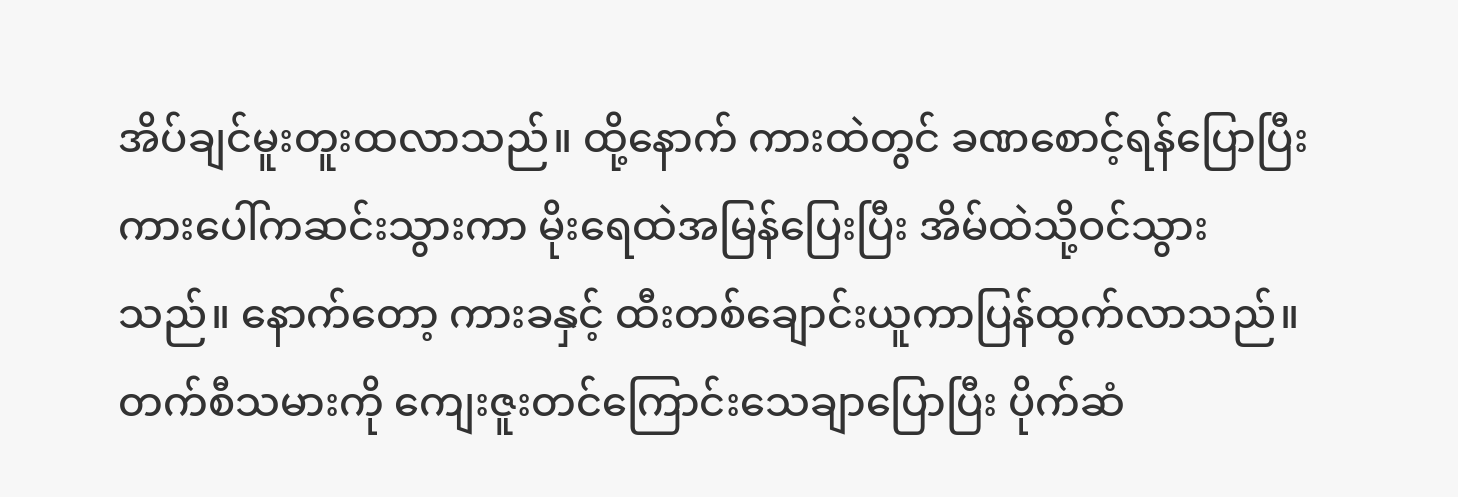အိပ်ချင်မူးတူးထလာသည်။ ထို့နောက် ကားထဲတွင် ခဏစောင့်ရန်ပြောပြီး ကားပေါ်ကဆင်းသွားကာ မိုးရေထဲအမြန်ပြေးပြီး အိမ်ထဲသို့ဝင်သွားသည်။ နောက်တော့ ကားခနှင့် ထီးတစ်ချောင်းယူကာပြန်ထွက်လာသည်။ တက်စီသမားကို ကျေးဇူးတင်ကြောင်းသေချာပြောပြီး ပိုက်ဆံ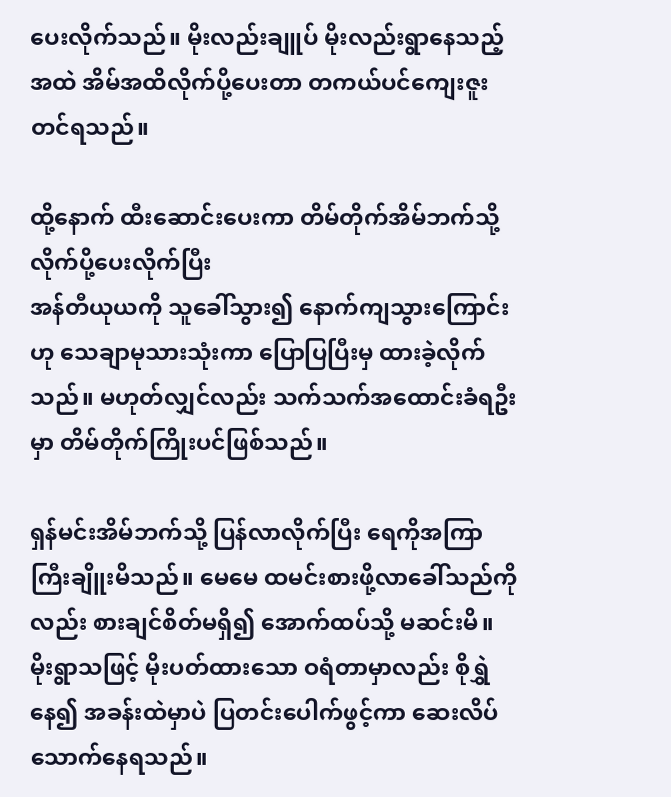ပေးလိုက်သည်။ မိုးလည်းချူပ် မိုးလည်းရွာနေသည့်အထဲ အိမ်အထိလိုက်ပို့ပေးတာ တကယ်ပင်ကျေးဇူးတင်ရသည်။

ထို့နောက် ထီးဆောင်းပေးကာ တိမ်တိုက်အိမ်ဘက်သို့ လိုက်ပို့ပေးလိုက်ပြီး
အန်တီယုယကို သူခေါ်သွား၍ နောက်ကျသွားကြောင်း ဟု သေချာမုသားသုံးကာ ပြောပြပြီးမှ ထားခဲ့လိုက်သည်။ မဟုတ်လျှင်လည်း သက်သက်အထောင်းခံရဦးမှာ တိမ်တိုက်ကြိုးပင်ဖြစ်သည်။

ရှန်မင်းအိမ်ဘက်သို့ ပြန်လာလိုက်ပြီး ရေကိုအကြာကြီးချိူးမိသည်။ မေမေ ထမင်းစားဖို့လာခေါ်သည်ကိုလည်း စားချင်စိတ်မရှိ၍ အောက်ထပ်သို့ မဆင်းမိ။ မိုးရွာသဖြင့် မိုးပတ်ထားသော ဝရံတာမှာလည်း စိုရွှဲနေ၍ အခန်းထဲမှာပဲ ပြတင်းပေါက်ဖွင့်ကာ ဆေးလိပ်သောက်နေရသည်။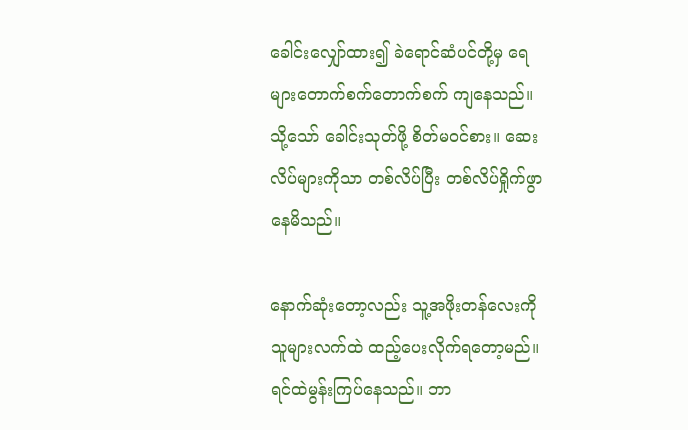ခေါင်းလျှော်ထား၍ ခဲရောင်ဆံပင်တို့မှ ရေများတောက်စက်တောက်စက် ကျနေသည်။ သို့သော် ခေါင်းသုတ်ဖို့ စိတ်မဝင်စား။ ဆေးလိပ်များကိုသာ တစ်လိပ်ပြီး တစ်လိပ်ရှိုက်ဖွာနေမိသည်။

နောက်ဆုံးတော့လည်း သူ့အဖိုးတန်လေးကို သူများလက်ထဲ ထည့်ပေးလိုက်ရတော့မည်။ ရင်ထဲမွန်းကြပ်နေသည်။ ဘာ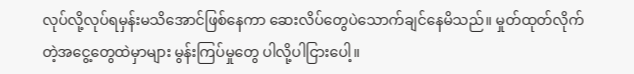လုပ်လို့လုပ်ရမှန်းမသိအောင်ဖြစ်နေကာ ဆေးလိပ်တွေပဲသောက်ချင်နေမိသည်။ မှုတ်ထုတ်လိုက်တဲ့အငွေ့တွေထဲမှာများ မွန်းကြပ်မှုတွေ ပါလို့ပါငြားပေါ့။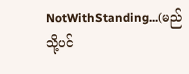NotWithStanding...(မည်သို့ပင်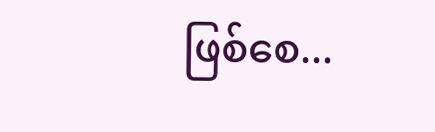ဖြစ်စေ...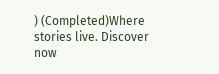) (Completed)Where stories live. Discover now